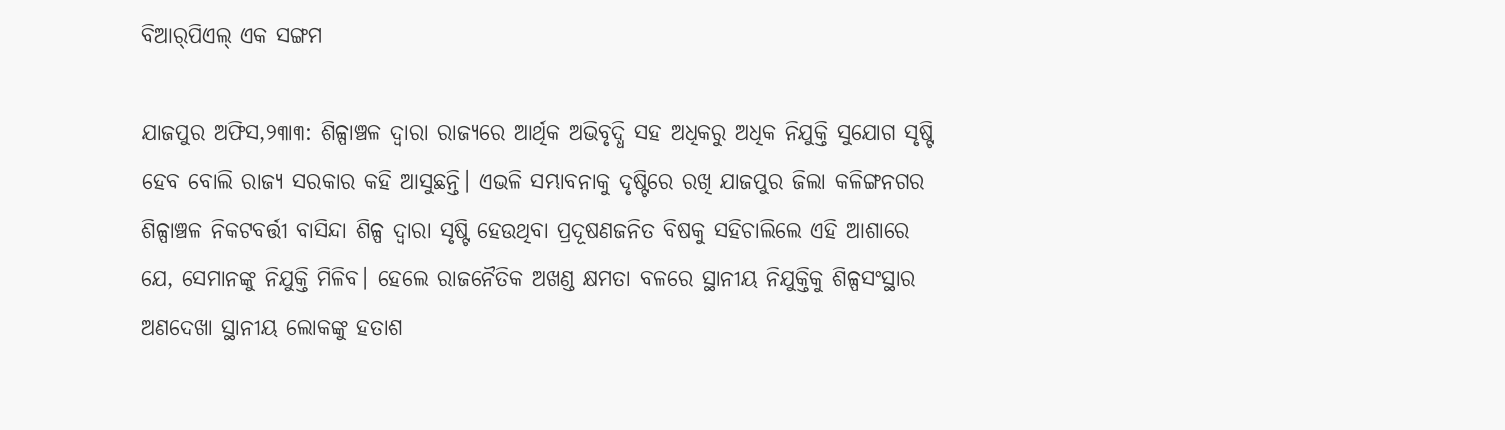ବିଆର୍‌ପିଏଲ୍‌ ଏକ ସଙ୍ଗମ

ଯାଜପୁର ଅଫିସ,୨୩ା୩: ଶିଳ୍ପାଞ୍ଚଳ ଦ୍ୱାରା ରାଜ୍ୟରେ ଆର୍ଥିକ ଅଭିବୃଦ୍ଧି ସହ ଅଧିକରୁ ଅଧିକ ନିଯୁକ୍ତି ସୁଯୋଗ ସୃଷ୍ଟି ହେବ ବୋଲି ରାଜ୍ୟ ସରକାର କହି ଆସୁଛନ୍ତି। ଏଭଳି ସମ୍ଭାବନାକୁ ଦୃଷ୍ଟିରେ ରଖି ଯାଜପୁର ଜିଲା କଳିଙ୍ଗନଗର ଶିଳ୍ପାଞ୍ଚଳ ନିକଟବର୍ତ୍ତୀ ବାସିନ୍ଦା ଶିଳ୍ପ ଦ୍ୱାରା ସୃଷ୍ଟି ହେଉଥିବା ପ୍ରଦୂଷଣଜନିତ ବିଷକୁ ସହିଚାଲିଲେ ଏହି ଆଶାରେ ଯେ, ସେମାନଙ୍କୁ ନିଯୁକ୍ତି ମିଳିବ। ହେଲେ ରାଜନୈତିକ ଅଖଣ୍ଡ କ୍ଷମତା ବଳରେ ସ୍ଥାନୀୟ ନିଯୁକ୍ତିକୁ ଶିଳ୍ପସଂସ୍ଥାର ଅଣଦେଖା ସ୍ଥାନୀୟ ଲୋକଙ୍କୁ ହତାଶ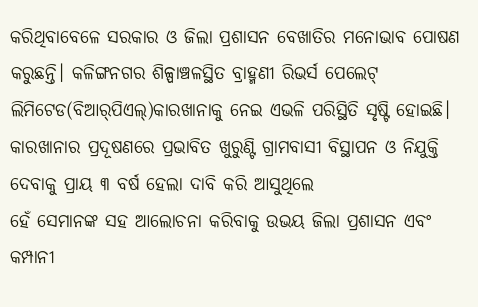କରିଥିବାବେଳେ ସରକାର ଓ ଜିଲା ପ୍ରଶାସନ ବେଖାତିର ମନୋଭାବ ପୋଷଣ କରୁଛନ୍ତି। କଳିଙ୍ଗନଗର ଶିଳ୍ପାଞ୍ଚଳସ୍ଥିତ ବ୍ରାହ୍ମଣୀ ରିଭର୍ସ ପେଲେଟ୍‌ ଲିମିଟେଡ(ବିଆର୍‌ପିଏଲ୍‌)କାରଖାନାକୁ ନେଇ ଏଭଳି ପରିସ୍ଥିତି ସୃଷ୍ଟି ହୋଇଛି। କାରଖାନାର ପ୍ରଦୂଷଣରେ ପ୍ରଭାବିତ ଖୁରୁଣ୍ଟି ଗ୍ରାମବାସୀ ବିସ୍ଥାପନ ଓ ନିଯୁକ୍ତି ଦେବାକୁ ପ୍ରାୟ ୩ ବର୍ଷ ହେଲା ଦାବି କରି ଆସୁଥିଲେ
ହେଁ ସେମାନଙ୍କ ସହ ଆଲୋଚନା କରିବାକୁ ଉଭୟ ଜିଲା ପ୍ରଶାସନ ଏବଂ କମ୍ପାନୀ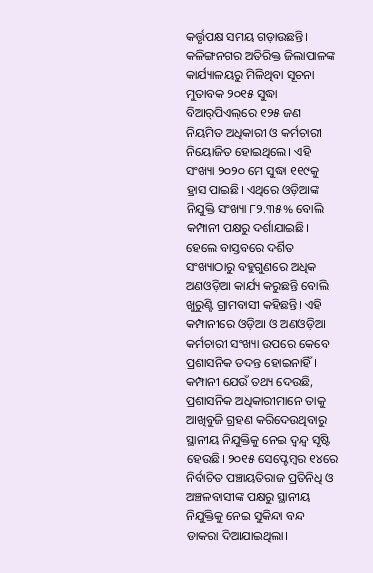କର୍ତ୍ତୃପକ୍ଷ ସମୟ ଗଡ଼ାଉଛନ୍ତି। କଳିଙ୍ଗନଗର ଅତିରିକ୍ତ ଜିଲାପାଳଙ୍କ କାର୍ଯ୍ୟାଳୟରୁ ମିଳିଥିବା ସୂଚନା ମୁତାବକ ୨୦୧୫ ସୁଦ୍ଧା ବିଆର୍‌ପିଏଲ୍‌ରେ ୧୨୫ ଜଣ ନିୟମିତ ଅଧିକାରୀ ଓ କର୍ମଚାରୀ ନିୟୋଜିତ ହୋଇଥିଲେ। ଏହି ସଂଖ୍ୟା ୨୦୨୦ ମେ ସୁଦ୍ଧା ୧୧୯କୁ ହ୍ରାସ ପାଇଛି। ଏଥିରେ ଓଡ଼ିଆଙ୍କ ନିଯୁକ୍ତି ସଂଖ୍ୟା ୮୨.୩୫% ବୋଲି କମ୍ପାନୀ ପକ୍ଷରୁ ଦର୍ଶାଯାଇଛି। ହେଲେ ବାସ୍ତବରେ ଦର୍ଶିତ ସଂଖ୍ୟାଠାରୁ ବହୁଗୁଣରେ ଅଧିକ ଅଣଓଡ଼ିଆ କାର୍ଯ୍ୟ କରୁଛନ୍ତି ବୋଲି ଖୁରୁଣ୍ଟି ଗ୍ରାମବାସୀ କହିଛନ୍ତି। ଏହି କମ୍ପାନୀରେ ଓଡ଼ିଆ ଓ ଅଣଓଡ଼ିଆ କର୍ମଚାରୀ ସଂଖ୍ୟା ଉପରେ କେବେ ପ୍ରଶାସନିକ ତଦନ୍ତ ହୋଇନାହିଁ। କମ୍ପାନୀ ଯେଉଁ ତଥ୍ୟ ଦେଉଛି, ପ୍ରଶାସନିକ ଅଧିକାରୀମାନେ ତାକୁ ଆଖିବୁଜି ଗ୍ରହଣ କରିଦେଉଥିବାରୁ ସ୍ଥାନୀୟ ନିଯୁକ୍ତିକୁ ନେଇ ଦ୍ୱନ୍ଦ୍ୱ ସୃଷ୍ଟି ହେଉଛି। ୨୦୧୫ ସେପ୍ଟେମ୍ବର ୧୪ରେ ନିର୍ବାଚିତ ପଞ୍ଚାୟତିରାଜ ପ୍ରତିନିଧି ଓ ଅଞ୍ଚଳବାସୀଙ୍କ ପକ୍ଷରୁ ସ୍ଥାନୀୟ ନିଯୁକ୍ତିକୁ ନେଇ ସୁକିନ୍ଦା ବନ୍ଦ ଡାକରା ଦିଆଯାଇଥିଲା।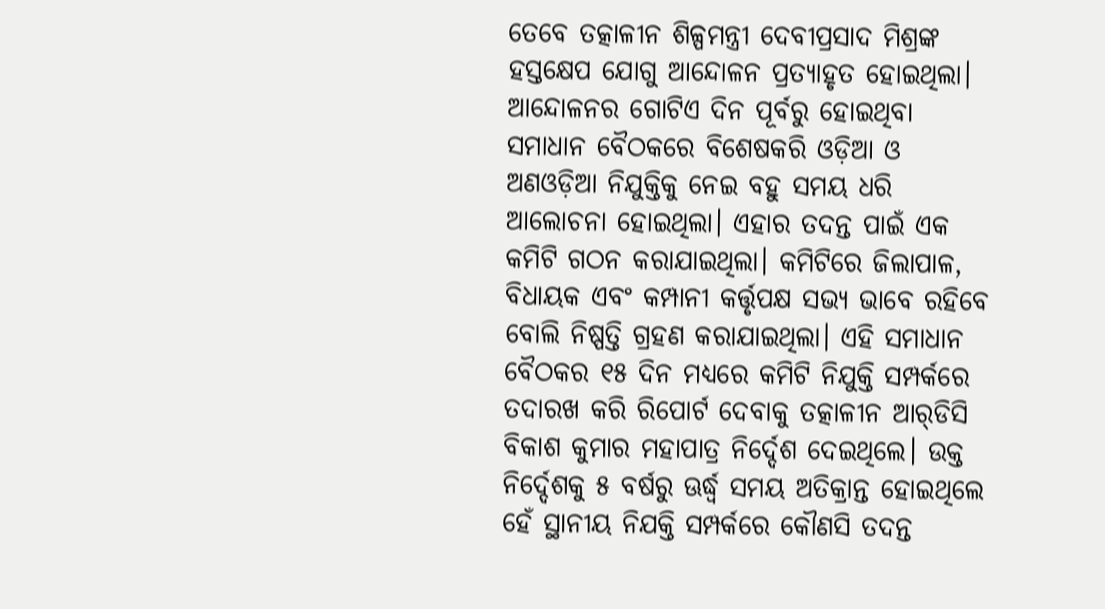ତେବେ ତତ୍କାଳୀନ ଶିଳ୍ପମନ୍ତ୍ରୀ ଦେବୀପ୍ରସାଦ ମିଶ୍ରଙ୍କ ହସ୍ତକ୍ଷେପ ଯୋଗୁ ଆନ୍ଦୋଳନ ପ୍ରତ୍ୟାହୃତ ହୋଇଥିଲା। ଆନ୍ଦୋଳନର ଗୋଟିଏ ଦିନ ପୂର୍ବରୁ ହୋଇଥିବା ସମାଧାନ ବୈଠକରେ ବିଶେଷକରି ଓଡ଼ିଆ ଓ ଅଣଓଡ଼ିଆ ନିଯୁକ୍ତିକୁ ନେଇ ବହୁ ସମୟ ଧରି ଆଲୋଚନା ହୋଇଥିଲା। ଏହାର ତଦନ୍ତ ପାଇଁ ଏକ କମିଟି ଗଠନ କରାଯାଇଥିଲା। କମିଟିରେ ଜିଲାପାଳ, ବିଧାୟକ ଏବଂ କମ୍ପାନୀ କର୍ତ୍ତୃପକ୍ଷ ସଭ୍ୟ ଭାବେ ରହିବେ ବୋଲି ନିଷ୍ପତ୍ତି ଗ୍ରହଣ କରାଯାଇଥିଲା। ଏହି ସମାଧାନ ବୈଠକର ୧୫ ଦିନ ମଧ୍ୟରେ କମିଟି ନିଯୁକ୍ତି ସମ୍ପର୍କରେ ତଦାରଖ କରି ରିପୋର୍ଟ ଦେବାକୁ ତତ୍କାଳୀନ ଆର୍‌ଡିସି ବିକାଶ କୁମାର ମହାପାତ୍ର ନିର୍ଦ୍ଦେଶ ଦେଇଥିଲେ। ଉକ୍ତ ନିର୍ଦ୍ଦେଶକୁ ୫ ବର୍ଷରୁ ଊର୍ଦ୍ଧ୍ୱ ସମୟ ଅତିକ୍ରାନ୍ତ ହୋଇଥିଲେ ହେଁ ସ୍ଥାନୀୟ ନିଯକ୍ତି ସମ୍ପର୍କରେ କୌଣସି ତଦନ୍ତ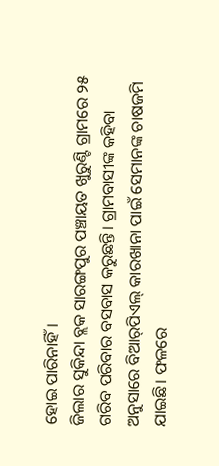ହୋଇ ପାରିନାହିଁ।
ଜିଲାର ସୁକିନ୍ଦା ବ୍ଲକ ସାରଙ୍ଗପୁର ପଞ୍ଚାୟତ ଖୁରୁଣ୍ଟି ଗ୍ରାମରେ ୨୫ ଗରିବ ପରିବାର ବସବାସ କରୁଛନ୍ତି। ଗ୍ରାମବାସୀଙ୍କ କହିବା ଅନୁସାରେ ବିଆର୍‌ପିଏଲ୍‌ କାରଖାନା ପାଇଁ ସେମାନଙ୍କ ଚାଷଜମି ଯାଇଛି। ଫଳରେ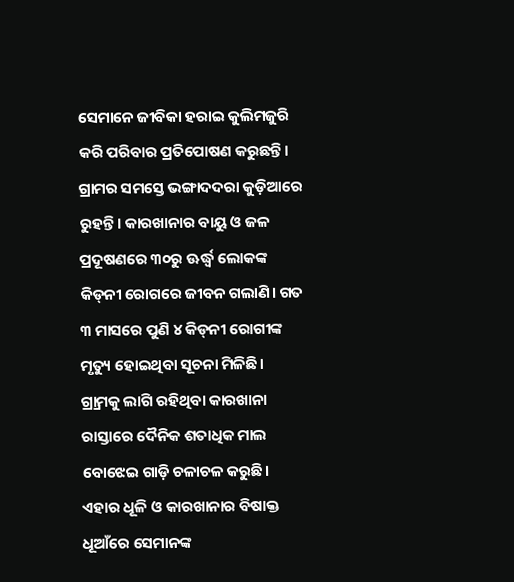ସେମାନେ ଜୀବିକା ହରାଇ କୁଲିମଜୁରି କରି ପରିବାର ପ୍ରତିପୋଷଣ କରୁଛନ୍ତି। ଗ୍ରାମର ସମସ୍ତେ ଭଙ୍ଗାଦଦରା କୁଡ଼ିଆରେ ରୁହନ୍ତି। କାରଖାନାର ବାୟୁ ଓ ଜଳ ପ୍ରଦୂଷଣରେ ୩୦ରୁ ଊର୍ଦ୍ଧ୍ୱ ଲୋକଙ୍କ କିଡ୍‌ନୀ ରୋଗରେ ଜୀବନ ଗଲାଣି। ଗତ ୩ ମାସରେ ପୁଣି ୪ କିଡ୍‌ନୀ ରୋଗୀଙ୍କ ମୃତ୍ୟୁ ହୋଇଥିବା ସୂଚନା ମିଳିଛି। ଗ୍ର୍ରାମକୁ ଲାଗି ରହିଥିବା କାରଖାନା ରାସ୍ତାରେ ଦୈନିକ ଶତାଧିକ ମାଲ ବୋଝେଇ ଗାଡ଼ି ଚଳାଚଳ କରୁଛି। ଏହାର ଧୂଳି ଓ କାରଖାନାର ବିଷାକ୍ତ ଧୂଆଁରେ ସେମାନଙ୍କ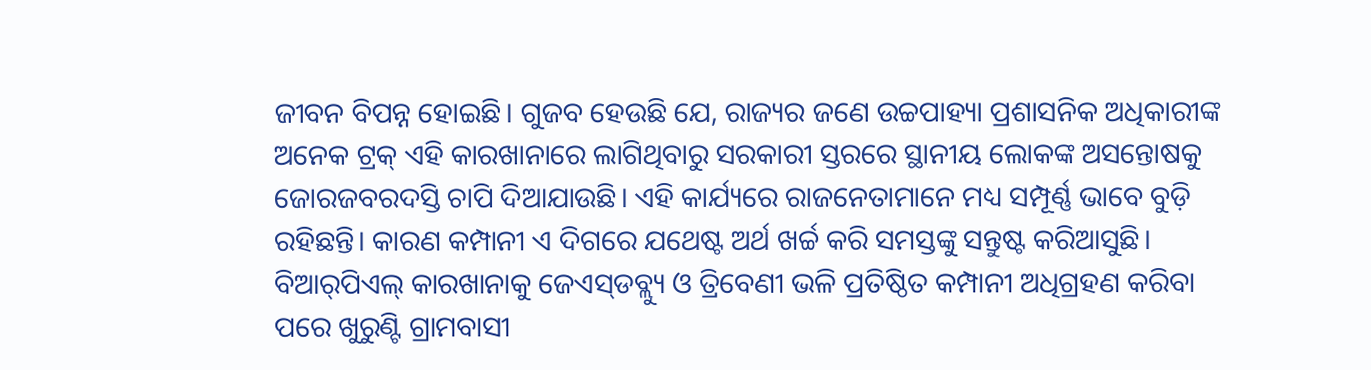ଜୀବନ ବିପନ୍ନ ହୋଇଛି। ଗୁଜବ ହେଉଛି ଯେ, ରାଜ୍ୟର ଜଣେ ଉଚ୍ଚପାହ୍ୟା ପ୍ରଶାସନିକ ଅଧିକାରୀଙ୍କ ଅନେକ ଟ୍ରକ୍‌ ଏହି କାରଖାନାରେ ଲାଗିଥିବାରୁ ସରକାରୀ ସ୍ତରରେ ସ୍ଥାନୀୟ ଲୋକଙ୍କ ଅସନ୍ତୋଷକୁ ଜୋରଜବରଦସ୍ତି ଚାପି ଦିଆଯାଉଛି। ଏହି କାର୍ଯ୍ୟରେ ରାଜନେତାମାନେ ମଧ୍ୟ ସମ୍ପୂର୍ଣ୍ଣ ଭାବେ ବୁଡ଼ି ରହିଛନ୍ତି। କାରଣ କମ୍ପାନୀ ଏ ଦିଗରେ ଯଥେଷ୍ଟ ଅର୍ଥ ଖର୍ଚ୍ଚ କରି ସମସ୍ତଙ୍କୁ ସନ୍ତୁଷ୍ଟ କରିଆସୁଛି।
ବିଆର୍‌ପିଏଲ୍‌ କାରଖାନାକୁ ଜେଏସ୍‌ଡବ୍ଲ୍ୟୁ ଓ ତ୍ରିବେଣୀ ଭଳି ପ୍ରତିଷ୍ଠିତ କମ୍ପାନୀ ଅଧିଗ୍ରହଣ କରିବା ପରେ ଖୁରୁଣ୍ଟି ଗ୍ରାମବାସୀ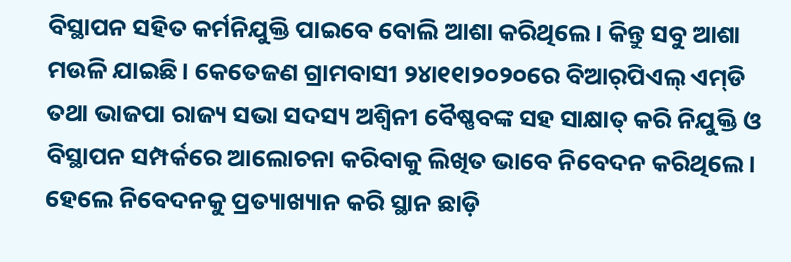ବିସ୍ଥାପନ ସହିତ କର୍ମନିଯୁକ୍ତି ପାଇବେ ବୋଲି ଆଶା କରିଥିଲେ। କିନ୍ତୁ ସବୁ ଆଶା ମଉଳି ଯାଇଛି। କେତେଜଣ ଗ୍ରାମବାସୀ ୨୪ା୧୧ା୨୦୨୦ରେ ବିଆର୍‌ପିଏଲ୍‌ ଏମ୍‌ଡି ତଥା ଭାଜପା ରାଜ୍ୟ ସଭା ସଦସ୍ୟ ଅଶ୍ୱିନୀ ବୈଷ୍ଣବଙ୍କ ସହ ସାକ୍ଷାତ୍‌ କରି ନିଯୁକ୍ତି ଓ ବିସ୍ଥାପନ ସମ୍ପର୍କରେ ଆଲୋଚନା କରିବାକୁ ଲିଖିତ ଭାବେ ନିବେଦନ କରିଥିଲେ। ହେଲେ ନିବେଦନକୁ ପ୍ରତ୍ୟାଖ୍ୟାନ କରି ସ୍ଥାନ ଛାଡ଼ି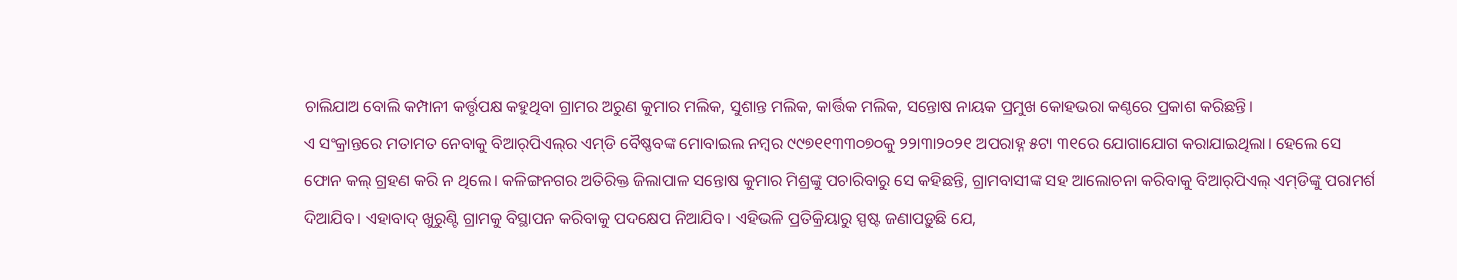ଚାଲିଯାଅ ବୋଲି କମ୍ପାନୀ କର୍ତ୍ତୃପକ୍ଷ କହୁଥିବା ଗ୍ରାମର ଅରୁଣ କୁମାର ମଲିକ, ସୁଶାନ୍ତ ମଲିକ, କାର୍ତ୍ତିକ ମଲିକ, ସନ୍ତୋଷ ନାୟକ ପ୍ରମୁଖ କୋହଭରା କଣ୍ଠରେ ପ୍ରକାଶ କରିଛନ୍ତି।
ଏ ସଂକ୍ରାନ୍ତରେ ମତାମତ ନେବାକୁ ବିଆର୍‌ପିଏଲ୍‌ର ଏମ୍‌ଡି ବୈଷ୍ଣବଙ୍କ ମୋବାଇଲ ନମ୍ବର ୯୯୭୧୧୩୩୦୭୦କୁ ୨୨ା୩ା୨୦୨୧ ଅପରାହ୍ନ ୫ଟା ୩୧ରେ ଯୋଗାଯୋଗ କରାଯାଇଥିଲା। ହେଲେ ସେ ଫୋନ କଲ୍‌ ଗ୍ରହଣ କରି ନ ଥିଲେ। କଳିଙ୍ଗନଗର ଅତିରିକ୍ତ ଜିଲାପାଳ ସନ୍ତୋଷ କୁମାର ମିଶ୍ରଙ୍କୁ ପଚାରିବାରୁ ସେ କହିଛନ୍ତି, ଗ୍ରାମବାସୀଙ୍କ ସହ ଆଲୋଚନା କରିବାକୁ ବିଆର୍‌ପିଏଲ୍‌ ଏମ୍‌ଡିଙ୍କୁ ପରାମର୍ଶ ଦିଆଯିବ। ଏହାବାଦ୍‌ ଖୁରୁଣ୍ଟି ଗ୍ରାମକୁ ବିସ୍ଥାପନ କରିବାକୁ ପଦକ୍ଷେପ ନିଆଯିବ। ଏହିଭଳି ପ୍ରତିକ୍ରିୟାରୁ ସ୍ପଷ୍ଟ ଜଣାପଡ଼ୁଛି ଯେ,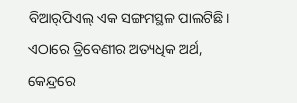ବିଆର୍‌ପିଏଲ୍‌ ଏକ ସଙ୍ଗମସ୍ଥଳ ପାଲଟିଛି। ଏଠାରେ ତ୍ରିବେଣୀର ଅତ୍ୟଧିକ ଅର୍ଥ, କେନ୍ଦ୍ରରେ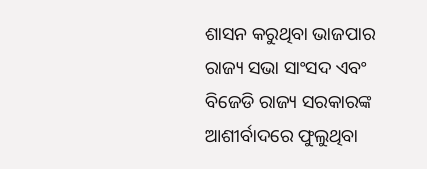ଶାସନ କରୁଥିବା ଭାଜପାର ରାଜ୍ୟ ସଭା ସାଂସଦ ଏବଂ ବିଜେଡି ରାଜ୍ୟ ସରକାରଙ୍କ ଆଶୀର୍ବାଦରେ ଫୁଲୁଥିବା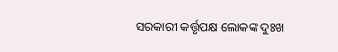ସରକାରୀ କର୍ତ୍ତୃପକ୍ଷ ଲୋକଙ୍କ ଦୁଃଖ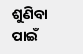ଶୁଣିବା ପାଇଁ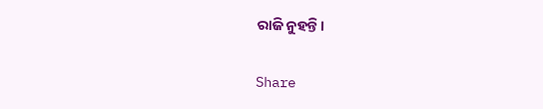ରାଜି ନୁହନ୍ତି।

Share